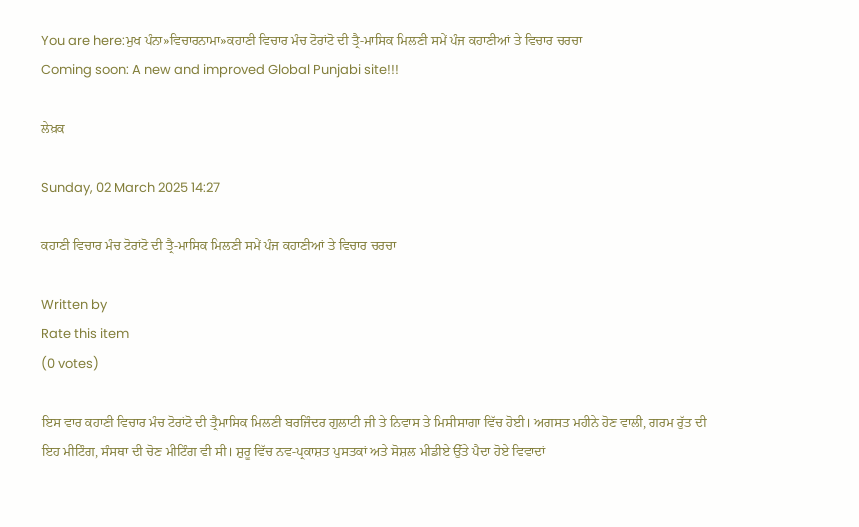You are here:ਮੁਖ ਪੰਨਾ»ਵਿਚਾਰਨਾਮਾ»ਕਹਾਣੀ ਵਿਚਾਰ ਮੰਚ ਟੋਰਾਂਟੋ ਦੀ ਤ੍ਰੈ-ਮਾਸਿਕ ਮਿਲਣੀ ਸਮੇਂ ਪੰਜ ਕਹਾਣੀਆਂ ਤੇ ਵਿਚਾਰ ਚਰਚਾ
Coming soon: A new and improved Global Punjabi site!!!

ਲੇਖ਼ਕ

Sunday, 02 March 2025 14:27

ਕਹਾਣੀ ਵਿਚਾਰ ਮੰਚ ਟੋਰਾਂਟੋ ਦੀ ਤ੍ਰੈ-ਮਾਸਿਕ ਮਿਲਣੀ ਸਮੇਂ ਪੰਜ ਕਹਾਣੀਆਂ ਤੇ ਵਿਚਾਰ ਚਰਚਾ

Written by
Rate this item
(0 votes)

ਇਸ ਵਾਰ ਕਹਾਣੀ ਵਿਚਾਰ ਮੰਚ ਟੋਰਾਂਟੋ ਦੀ ਤ੍ਰੈਮਾਸਿਕ ਮਿਲਣੀ ਬਰਜਿੰਦਰ ਗੁਲਾਟੀ ਜੀ ਤੇ ਨਿਵਾਸ ਤੇ ਮਿਸੀਸਾਗਾ ਵਿੱਚ ਹੋਈ। ਅਗਸਤ ਮਹੀਨੇ ਹੋਣ ਵਾਲੀ, ਗਰਮ ਰੁੱਤ ਦੀ ਇਹ ਮੀਟਿੰਗ, ਸੰਸਥਾ ਦੀ ਚੋਣ ਮੀਟਿੰਗ ਵੀ ਸੀ। ਸ਼ੁਰੂ ਵਿੱਚ ਨਵ-ਪ੍ਰਕਾਸ਼ਤ ਪੁਸਤਕਾਂ ਅਤੇ ਸੋਸ਼ਲ ਮੀਡੀਏ ਉੱਤੇ ਪੈਦਾ ਹੋਏ ਵਿਵਾਦਾਂ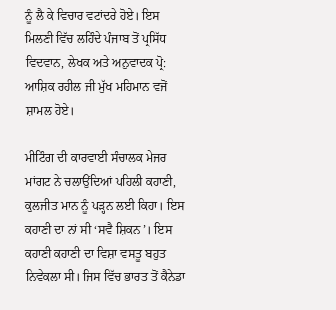ਨੂੰ ਲੈ ਕੇ ਵਿਚਾਰ ਵਟਾਂਦਰੇ ਹੋਏ। ਇਸ ਮਿਲਣੀ ਵਿੱਚ ਲਹਿੰਦੇ ਪੰਜਾਬ ਤੋਂ ਪ੍ਰਸਿੱਧ ਵਿਦਵਾਨ, ਲੇਖਕ ਅਤੇ ਅਨੁਵਾਦਕ ਪ੍ਰੋ: ਆਸ਼ਿਕ ਰਹੀਲ ਜੀ ਮੁੱਖ ਮਹਿਮਾਨ ਵਜੋਂ ਸ਼ਾਮਲ ਹੋਏ।

ਮੀਟਿੰਗ ਦੀ ਕਾਰਵਾਈ ਸੰਚਾਲਕ ਮੇਜਰ ਮਾਂਗਟ ਨੇ ਚਲਾਉਂਦਿਆਂ ਪਹਿਲੀ ਕਹਾਣੀ, ਕੁਲਜੀਤ ਮਾਨ ਨੂੰ ਪੜ੍ਹਨ ਲਈ ਕਿਹਾ। ਇਸ ਕਹਾਣੀ ਦਾ ਨਾਂ ਸੀ ‘ਸਵੈ ਸ਼ਿਕਨ’। ਇਸ ਕਹਾਣੀ ਕਹਾਣੀ ਦਾ ਵਿਸ਼ਾ ਵਸਤੂ ਬਹੁਤ ਨਿਵੇਕਲਾ ਸੀ। ਜਿਸ ਵਿੱਚ ਭਾਰਤ ਤੋਂ ਕੈਨੇਡਾ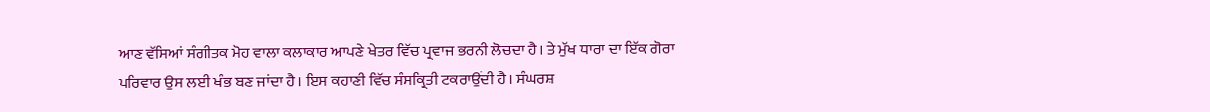ਆਣ ਵੱਸਿਆਂ ਸੰਗੀਤਕ ਮੋਹ ਵਾਲਾ ਕਲਾਕਾਰ ਆਪਣੇ ਖੇਤਰ ਵਿੱਚ ਪ੍ਰਵਾਜ ਭਰਨੀ ਲੋਚਦਾ ਹੈ। ਤੇ ਮੁੱਖ ਧਾਰਾ ਦਾ ਇੱਕ ਗੋਰਾ ਪਰਿਵਾਰ ਉਸ ਲਈ ਖੰਭ ਬਣ ਜਾਂਦਾ ਹੈ। ਇਸ ਕਹਾਣੀ ਵਿੱਚ ਸੰਸਕ੍ਰਿਤੀ ਟਕਰਾਉਂਦੀ ਹੈ। ਸੰਘਰਸ਼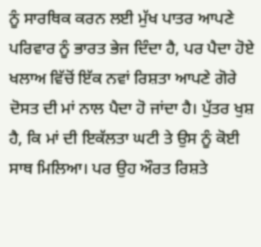ਨੂੰ ਸਾਰਥਿਕ ਕਰਨ ਲਈ ਮੁੱਖ ਪਾਤਰ ਆਪਣੇ ਪਰਿਵਾਰ ਨੂੰ ਭਾਰਤ ਭੇਜ ਦਿੰਦਾ ਹੈ, ਪਰ ਪੈਦਾ ਹੋਏ ਖਲਾਅ ਵਿੱਚੋਂ ਇੱਕ ਨਵਾਂ ਰਿਸ਼ਤਾ ਆਪਣੇ ਗੋਰੇ ਦੋਸਤ ਦੀ ਮਾਂ ਨਾਲ ਪੈਦਾ ਹੋ ਜਾਂਦਾ ਹੈ। ਪੁੱਤਰ ਖੁਸ਼ ਹੈ, ਕਿ ਮਾਂ ਦੀ ਇਕੱਲਤਾ ਘਟੀ ਤੇ ਉਸ ਨੂੰ ਕੋਈ ਸਾਥ ਮਿਲਿਆ। ਪਰ ਉਹ ਔਰਤ ਰਿਸ਼ਤੇ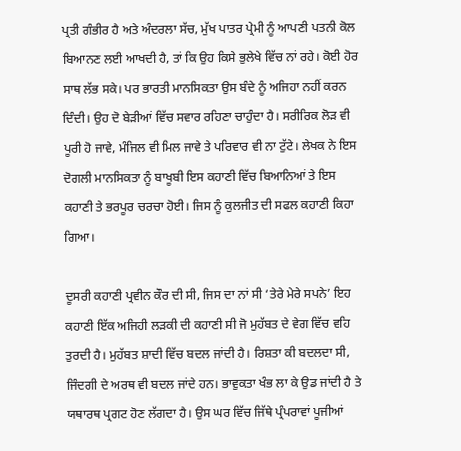ਪ੍ਰਤੀ ਗੰਭੀਰ ਹੈ ਅਤੇ ਅੰਦਰਲਾ ਸੱਚ, ਮੁੱਖ ਪਾਤਰ ਪ੍ਰੇਮੀ ਨੂੰ ਆਪਣੀ ਪਤਨੀ ਕੋਲ ਬਿਆਨਣ ਲਈ ਆਖਦੀ ਹੈ, ਤਾਂ ਕਿ ਉਹ ਕਿਸੇ ਭੁਲੇਖੇ ਵਿੱਚ ਨਾਂ ਰਹੇ। ਕੋਈ ਹੋਰ ਸਾਥ ਲੱਭ ਸਕੇ। ਪਰ ਭਾਰਤੀ ਮਾਨਸਿਕਤਾ ਉਸ ਬੰਦੇ ਨੂੰ ਅਜਿਹਾ ਨਹੀਂ ਕਰਨ ਦਿੰਦੀ। ਉਹ ਦੋ ਬੇੜੀਆਂ ਵਿੱਚ ਸਵਾਰ ਰਹਿਣਾ ਚਾਹੁੰਦਾ ਹੈ। ਸਰੀਰਿਕ ਲੋੜ ਵੀ ਪੂਰੀ ਹੋ ਜਾਵੇ, ਮੰਜਿਲ ਵੀ ਮਿਲ ਜਾਵੇ ਤੇ ਪਰਿਵਾਰ ਵੀ ਨਾ ਟੁੱਟੇ। ਲੇਖਕ ਨੇ ਇਸ ਦੋਗਲੀ ਮਾਨਸਿਕਤਾ ਨੂੰ ਬਾਖੂਬੀ ਇਸ ਕਹਾਣੀ ਵਿੱਚ ਬਿਆਨਿਆਂ ਤੇ ਇਸ ਕਹਾਣੀ ਤੇ ਭਰਪੂਰ ਚਰਚਾ ਹੋਈ। ਜਿਸ ਨੂੰ ਕੁਲਜੀਤ ਦੀ ਸਫਲ ਕਹਾਣੀ ਕਿਹਾ ਗਿਆ।

ਦੂਸਰੀ ਕਹਾਣੀ ਪ੍ਰਵੀਨ ਕੌਰ ਦੀ ਸੀ, ਜਿਸ ਦਾ ਨਾਂ ਸੀ ‘ਤੇਰੇ ਮੇਰੇ ਸਪਨੇ’ ਇਹ ਕਹਾਣੀ ਇੱਕ ਅਜਿਹੀ ਲੜਕੀ ਦੀ ਕਹਾਣੀ ਸੀ ਜੋ ਮੁਹੱਬਤ ਦੇ ਵੇਗ ਵਿੱਚ ਵਹਿ ਤੁਰਦੀ ਹੈ। ਮੁਹੱਬਤ ਸ਼ਾਦੀ ਵਿੱਚ ਬਦਲ ਜਾਂਦੀ ਹੈ। ਰਿਸ਼ਤਾ ਕੀ ਬਦਲਦਾ ਸੀ, ਜਿੰਦਗੀ ਦੇ ਅਰਥ ਵੀ ਬਦਲ ਜਾਂਦੇ ਹਨ। ਭਾਵੁਕਤਾ ਖੰਭ ਲਾ ਕੇ ਉਡ ਜਾਂਦੀ ਹੈ ਤੇ ਯਥਾਰਥ ਪ੍ਰਗਟ ਹੋਣ ਲੱਗਦਾ ਹੈ। ਉਸ ਘਰ ਵਿੱਚ ਜਿੱਥੇ ਪ੍ਰੰਪਰਾਵਾਂ ਪੂਜੀਆਂ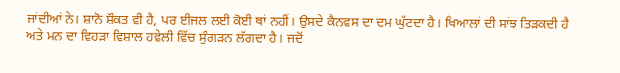ਜਾਂਦੀਆਂ ਨੇ। ਸ਼ਾਨੋ ਸ਼ੌਕਤ ਵੀ ਹੈ, ਪਰ ਈਜਲ ਲਈ ਕੋਈ ਥਾਂ ਨਹੀਂ। ਉਸਦੇ ਕੈਨਵਸ ਦਾ ਦਮ ਘੁੱਟਦਾ ਹੈ। ਖਿਆਲਾਂ ਦੀ ਸਾਂਝ ਤਿੜਕਦੀ ਹੈ ਅਤੇ ਮਨ ਦਾ ਵਿਹੜਾ ਵਿਸ਼ਾਲ ਹਵੇਲੀ ਵਿੱਚ ਸੁੰਗੜਨ ਲੱਗਦਾ ਹੈ। ਜਦੋਂ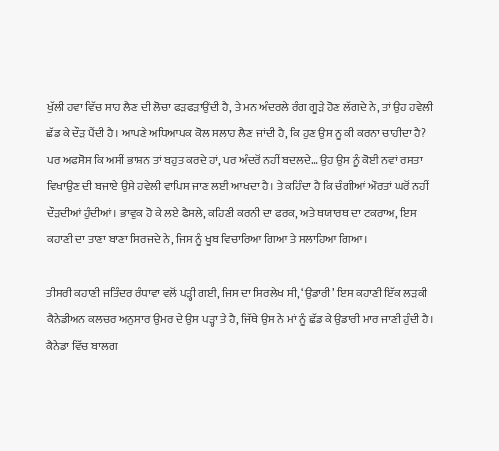ਖੁੱਲੀ ਹਵਾ ਵਿੱਚ ਸਾਹ ਲੈਣ ਦੀ ਲੋਚਾ ਫੜਫੜਾਉਂਦੀ ਹੈ, ਤੇ ਮਨ ਅੰਦਰਲੇ ਰੰਗ ਗੂੜੇ ਹੋਣ ਲੱਗਦੇ ਨੇ, ਤਾਂ ਉਹ ਹਵੇਲੀ ਛੱਡ ਕੇ ਦੌੜ ਪੈਂਦੀ ਹੈ। ਆਪਣੇ ਅਧਿਆਪਕ ਕੋਲ ਸਲਾਹ ਲੈਣ ਜਾਂਦੀ ਹੈ, ਕਿ ਹੁਣ ਉਸ ਨੂ ਕੀ ਕਰਨਾ ਚਾਹੀਦਾ ਹੈ? ਪਰ ਅਫਸੋਸ ਕਿ ਅਸੀਂ ਭਾਸ਼ਨ ਤਾਂ ਬਹੁਤ ਕਰਦੇ ਹਾਂ, ਪਰ ਅੰਦਰੋਂ ਨਹੀਂ ਬਦਲਦੇ… ਉਹ ਉਸ ਨੂੰ ਕੋਈ ਨਵਾਂ ਰਸਤਾ ਵਿਖਾਉਣ ਦੀ ਬਜਾਏ ਉਸੇ ਹਵੇਲੀ ਵਾਪਿਸ ਜਾਣ ਲਈ ਆਖਦਾ ਹੈ। ਤੇ ਕਹਿੰਦਾ ਹੈ ਕਿ ਚੰਗੀਆਂ ਔਰਤਾਂ ਘਰੋਂ ਨਹੀਂ ਦੌੜਦੀਆਂ ਹੁੰਦੀਆਂ। ਭਾਵੁਕ ਹੋ ਕੇ ਲਏ ਫੈਸਲੇ, ਕਹਿਣੀ ਕਰਨੀ ਦਾ ਫਰਕ, ਅਤੇ ਥਯਾਰਥ ਦਾ ਟਕਰਾਅ, ਇਸ ਕਹਾਣੀ ਦਾ ਤਾਣਾ ਬਾਣਾ ਸਿਰਜਦੇ ਨੇ, ਜਿਸ ਨੂੰ ਖੂਬ ਵਿਚਾਰਿਆ ਗਿਆ ਤੇ ਸਲਾਹਿਆ ਗਿਆ।

ਤੀਸਰੀ ਕਹਾਣੀ ਜਤਿੰਦਰ ਰੰਧਾਵਾ ਵਲੋਂ ਪੜ੍ਹੀ ਗਈ, ਜਿਸ ਦਾ ਸਿਰਲੇਖ ਸੀ, ‘ਉਡਾਰੀ’ ਇਸ ਕਹਾਣੀ ਇੱਕ ਲੜਕੀ ਕੈਨੇਡੀਅਨ ਕਲਚਰ ਅਨੁਸਾਰ ਉਮਰ ਦੇ ਉਸ ਪੜ੍ਹਾ ਤੇ ਹੈ, ਜਿੱਥੇ ਉਸ ਨੇ ਮਾਂ ਨੂੰ ਛੱਡ ਕੇ ਉਡਾਰੀ ਮਾਰ ਜਾਣੀ ਹੁੰਦੀ ਹੈ। ਕੈਨੇਡਾ ਵਿੱਚ ਬਾਲਗ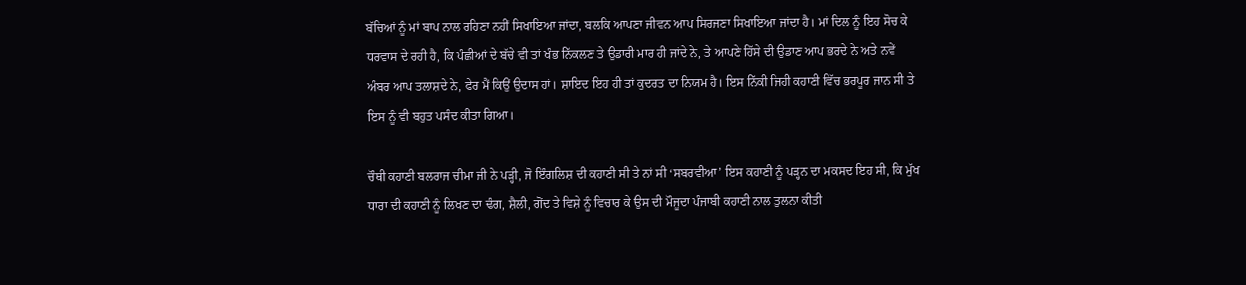ਬੱਚਿਆਂ ਨੂੰ ਮਾਂ ਬਾਪ ਨਾਲ ਰਹਿਣਾ ਨਹੀਂ ਸਿਖਾਇਆ ਜਾਂਦਾ, ਬਲਕਿ ਆਪਣਾ ਜੀਵਨ ਆਪ ਸਿਰਜਣਾ ਸਿਖਾਇਆ ਜਾਂਦਾ ਹੈ। ਮਾਂ ਦਿਲ ਨੂੰ ਇਹ ਸੋਚ ਕੇ ਧਰਵਾਸ ਦੇ ਰਹੀ ਹੈ, ਕਿ ਪੰਛੀਆਂ ਦੇ ਬੱਚੇ ਵੀ ਤਾਂ ਖੰਭ ਨਿੱਕਲਣ ਤੇ ਉਡਾਰੀ ਮਾਰ ਹੀ ਜਾਂਦੇ ਨੇ, ਤੇ ਆਪਣੇ ਹਿੱਸੇ ਦੀ ਉਡਾਣ ਆਪ ਭਰਦੇ ਨੇ ਅਤੇ ਨਵੇਂ ਅੰਬਰ ਆਪ ਤਲਾਸ਼ਦੇ ਨੇ, ਫੇਰ ਮੈਂ ਕਿਉਂ ਉਦਾਸ ਹਾਂ। ਸ਼ਾਇਦ ਇਹ ਹੀ ਤਾਂ ਕੁਦਰਤ ਦਾ ਨਿਯਮ ਹੈ। ਇਸ ਨਿੱਕੀ ਜਿਹੀ ਕਹਾਣੀ ਵਿੱਚ ਭਰਪੂਰ ਜਾਨ ਸੀ ਤੇ ਇਸ ਨੂੰ ਵੀ ਬਹੁਤ ਪਸੰਦ ਕੀਤਾ ਗਿਆ।

ਚੌਥੀ ਕਹਾਣੀ ਬਲਰਾਜ ਚੀਮਾ ਜੀ ਨੇ ਪੜ੍ਹੀ, ਜੋ ਇੰਗਲਿਸ਼ ਦੀ ਕਹਾਣੀ ਸੀ ਤੇ ਨਾਂ ਸੀ ‘ਸਬਰਵੀਆ’ ਇਸ ਕਹਾਣੀ ਨੂੰ ਪੜ੍ਹਨ ਦਾ ਮਕਸਦ ਇਹ ਸੀ, ਕਿ ਮੁੱਖ ਧਾਰਾ ਦੀ ਕਹਾਣੀ ਨੂੰ ਲਿਖਣ ਦਾ ਢੰਗ, ਸ਼ੈਲੀ, ਗੋਂਦ ਤੇ ਵਿਸ਼ੇ ਨੂੰ ਵਿਚਾਰ ਕੇ ਉਸ ਦੀ ਮੌਜੂਦਾ ਪੰਜਾਬੀ ਕਹਾਣੀ ਨਾਲ ਤੁਲਨਾ ਕੀਤੀ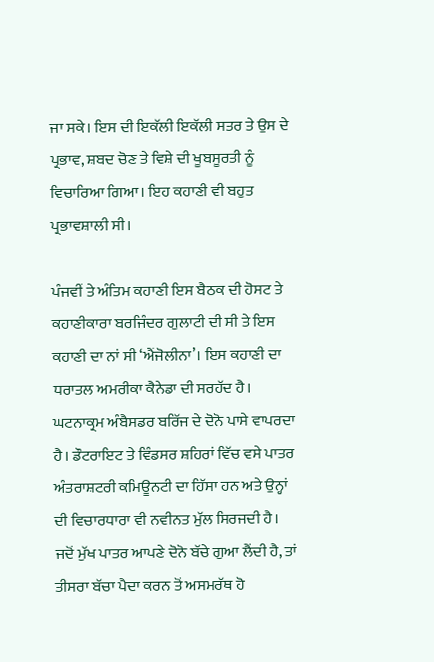ਜਾ ਸਕੇ। ਇਸ ਦੀ ਇਕੱਲੀ ਇਕੱਲੀ ਸਤਰ ਤੇ ਉਸ ਦੇ ਪ੍ਰਭਾਵ, ਸ਼ਬਦ ਚੋਣ ਤੇ ਵਿਸ਼ੇ ਦੀ ਖੂਬਸੂਰਤੀ ਨੂੰ ਵਿਚਾਰਿਆ ਗਿਆ। ਇਹ ਕਹਾਣੀ ਵੀ ਬਹੁਤ ਪ੍ਰਭਾਵਸ਼ਾਲੀ ਸੀ।

ਪੰਜਵੀਂ ਤੇ ਅੰਤਿਮ ਕਹਾਣੀ ਇਸ ਬੈਠਕ ਦੀ ਹੋਸਟ ਤੇ ਕਹਾਣੀਕਾਰਾ ਬਰਜਿੰਦਰ ਗੁਲਾਟੀ ਦੀ ਸੀ ਤੇ ਇਸ ਕਹਾਣੀ ਦਾ ਨਾਂ ਸੀ ‘ਐਂਜੋਲੀਨਾ’। ਇਸ ਕਹਾਣੀ ਦਾ ਧਰਾਤਲ ਅਮਰੀਕਾ ਕੈਨੇਡਾ ਦੀ ਸਰਹੱਦ ਹੈ। ਘਟਨਾਕ੍ਰਮ ਅੰਬੈਸਡਰ ਬਰਿੱਜ ਦੇ ਦੋਨੋ ਪਾਸੇ ਵਾਪਰਦਾ ਹੈ। ਡੌਟਰਾਇਟ ਤੇ ਵਿੰਡਸਰ ਸ਼ਹਿਰਾਂ ਵਿੱਚ ਵਸੇ ਪਾਤਰ ਅੰਤਰਾਸ਼ਟਰੀ ਕਮਿਊਨਟੀ ਦਾ ਹਿੱਸਾ ਹਨ ਅਤੇ ਉਨ੍ਹਾਂ ਦੀ ਵਿਚਾਰਧਾਰਾ ਵੀ ਨਵੀਨਤ ਮੁੱਲ ਸਿਰਜਦੀ ਹੈ। ਜਦੋਂ ਮੁੱਖ ਪਾਤਰ ਆਪਣੇ ਦੋਨੋ ਬੱਚੇ ਗੁਆ ਲੈਂਦੀ ਹੈ, ਤਾਂ ਤੀਸਰਾ ਬੱਚਾ ਪੈਦਾ ਕਰਨ ਤੋਂ ਅਸਮਰੱਥ ਹੋ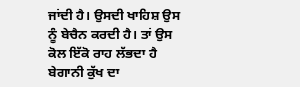ਜਾਂਦੀ ਹੈ। ਉਸਦੀ ਖਾਹਿਸ਼ ਉਸ ਨੂੰ ਬੇਚੈਨ ਕਰਦੀ ਹੈ। ਤਾਂ ਉਸ ਕੋਲ ਇੱਕੋ ਰਾਹ ਲੱਭਦਾ ਹੈ ਬੇਗਾਨੀ ਕੁੱਖ ਦਾ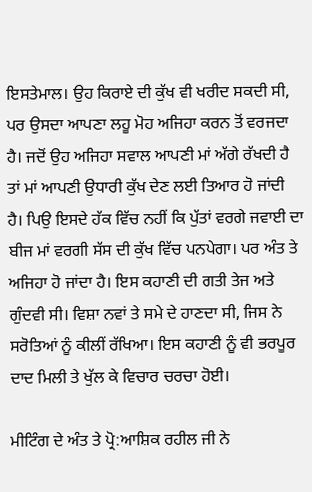ਇਸਤੇਮਾਲ। ਉਹ ਕਿਰਾਏ ਦੀ ਕੁੱਖ ਵੀ ਖਰੀਦ ਸਕਦੀ ਸੀ, ਪਰ ਉਸਦਾ ਆਪਣਾ ਲਹੂ ਮੋਹ ਅਜਿਹਾ ਕਰਨ ਤੋਂ ਵਰਜਦਾ ਹੈ। ਜਦੋਂ ਉਹ ਅਜਿਹਾ ਸਵਾਲ ਆਪਣੀ ਮਾਂ ਅੱਗੇ ਰੱਖਦੀ ਹੈ ਤਾਂ ਮਾਂ ਆਪਣੀ ਉਧਾਰੀ ਕੁੱਖ ਦੇਣ ਲਈ ਤਿਆਰ ਹੋ ਜਾਂਦੀ ਹੈ। ਪਿਉ ਇਸਦੇ ਹੱਕ ਵਿੱਚ ਨਹੀਂ ਕਿ ਪੁੱਤਾਂ ਵਰਗੇ ਜਵਾਈ ਦਾ ਬੀਜ ਮਾਂ ਵਰਗੀ ਸੱਸ ਦੀ ਕੁੱਖ ਵਿੱਚ ਪਨਪੇਗਾ। ਪਰ ਅੰਤ ਤੇ ਅਜਿਹਾ ਹੋ ਜਾਂਦਾ ਹੈ। ਇਸ ਕਹਾਣੀ ਦੀ ਗਤੀ ਤੇਜ ਅਤੇ ਗੁੰਦਵੀ ਸੀ। ਵਿਸ਼ਾ ਨਵਾਂ ਤੇ ਸਮੇ ਦੇ ਹਾਣਦਾ ਸੀ, ਜਿਸ ਨੇ ਸਰੋਤਿਆਂ ਨੂੰ ਕੀਲੀਂ ਰੱਖਿਆ। ਇਸ ਕਹਾਣੀ ਨੂੰ ਵੀ ਭਰਪੂਰ ਦਾਦ ਮਿਲੀ ਤੇ ਖੁੱਲ ਕੇ ਵਿਚਾਰ ਚਰਚਾ ਹੋਈ।

ਮੀਟਿੰਗ ਦੇ ਅੰਤ ਤੇ ਪ੍ਰੋ:ਆਸ਼ਿਕ ਰਹੀਲ ਜੀ ਨੇ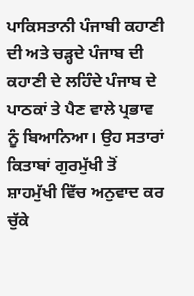ਪਾਕਿਸਤਾਨੀ ਪੰਜਾਬੀ ਕਹਾਣੀ ਦੀ ਅਤੇ ਚੜ੍ਹਦੇ ਪੰਜਾਬ ਦੀ ਕਹਾਣੀ ਦੇ ਲਹਿੰਦੇ ਪੰਜਾਬ ਦੇ ਪਾਠਕਾਂ ਤੇ ਪੈਣ ਵਾਲੇ ਪ੍ਰਭਾਵ ਨੂੰ ਬਿਆਨਿਆ। ਉਹ ਸਤਾਰਾਂ ਕਿਤਾਬਾਂ ਗੁਰਮੁੱਖੀ ਤੋਂ ਸ਼ਾਹਮੁੱਖੀ ਵਿੱਚ ਅਨੁਵਾਦ ਕਰ ਚੁੱਕੇ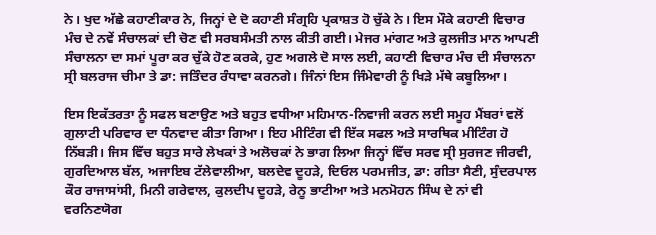ਨੇ। ਖੁਦ ਅੱਛੇ ਕਹਾਣੀਕਾਰ ਨੇ, ਜਿਨ੍ਹਾਂ ਦੇ ਦੋ ਕਹਾਣੀ ਸੰਗ੍ਰਹਿ ਪ੍ਰਕਾਸ਼ਤ ਹੋ ਚੁੱਕੇ ਨੇ। ਇਸ ਮੌਕੇ ਕਹਾਣੀ ਵਿਚਾਰ ਮੰਚ ਦੇ ਨਵੇਂ ਸੰਚਾਲਕਾਂ ਦੀ ਚੋਣ ਵੀ ਸਰਬਸੰਮਤੀ ਨਾਲ ਕੀਤੀ ਗਈ। ਮੇਜਰ ਮਾਂਗਟ ਅਤੇ ਕੁਲਜੀਤ ਮਾਨ ਆਪਣੀ ਸੰਚਾਲਨਾ ਦਾ ਸਮਾਂ ਪੂਰਾ ਕਰ ਚੁੱਕੇ ਹੋਣ ਕਰਕੇ, ਹੁਣ ਅਗਲੇ ਦੋ ਸਾਲ ਲਈ, ਕਹਾਣੀ ਵਿਚਾਰ ਮੰਚ ਦੀ ਸੰਚਾਲਨਾ ਸ੍ਰੀ ਬਲਰਾਜ ਚੀਮਾ ਤੇ ਡਾ: ਜਤਿੰਦਰ ਰੰਧਾਵਾ ਕਰਨਗੇ। ਜਿੰਨਾਂ ਇਸ ਜਿੰਮੇਵਾਰੀ ਨੂੰ ਖਿੜੇ ਮੱਥੇ ਕਬੂਲਿਆ।

ਇਸ ਇਕੱਤਰਤਾ ਨੂੰ ਸਫਲ ਬਣਾਉਣ ਅਤੇ ਬਹੁਤ ਵਧੀਆ ਮਹਿਮਾਨ-ਨਿਵਾਜੀ ਕਰਨ ਲਈ ਸਮੂਹ ਮੈਂਬਰਾਂ ਵਲੋਂ ਗੁਲਾਟੀ ਪਰਿਵਾਰ ਦਾ ਧੰਨਵਾਦ ਕੀਤਾ ਗਿਆ। ਇਹ ਮੀਟਿੰਗ ਵੀ ਇੱਕ ਸਫਲ ਅਤੇ ਸਾਰਥਿਕ ਮੀਟਿੰਗ ਹੋ ਨਿੱਬੜੀ। ਜਿਸ ਵਿੱਚ ਬਹੁਤ ਸਾਰੇ ਲੇਖਕਾਂ ਤੇ ਅਲੋਚਕਾਂ ਨੇ ਭਾਗ ਲਿਆ ਜਿਨ੍ਹਾਂ ਵਿੱਚ ਸਰਵ ਸ੍ਰੀ ਸੁਰਜਣ ਜੀਰਵੀ, ਗੁਰਦਿਆਲ ਬੱਲ, ਅਜਾਇਬ ਟੱਲੇਵਾਲੀਆ, ਬਲਦੇਵ ਦੂਹੜੇ, ਦਿਓਲ ਪਰਮਜੀਤ, ਡਾ: ਗੀਤਾ ਸੈਣੀ, ਸੁੰਦਰਪਾਲ ਕੌਰ ਰਾਜਾਸਾਂਸੀ, ਮਿਨੀ ਗਰੇਵਾਲ, ਕੁਲਦੀਪ ਦੂਹੜੇ, ਰੇਨੂ ਭਾਟੀਆ ਅਤੇ ਮਨਮੋਹਨ ਸਿੰਘ ਦੇ ਨਾਂ ਵੀ ਵਰਨਿਣਯੋਗ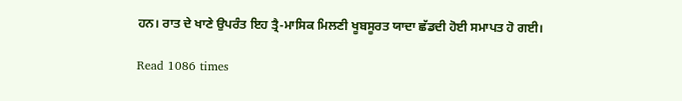ਹਨ। ਰਾਤ ਦੇ ਖਾਣੇ ਉਪਰੰਤ ਇਹ ਤ੍ਰੈ-ਮਾਸਿਕ ਮਿਲਣੀ ਖੂਬਸੂਰਤ ਯਾਦਾ ਛੱਡਦੀ ਹੋਈ ਸਮਾਪਤ ਹੋ ਗਈ।

Read 1086 times